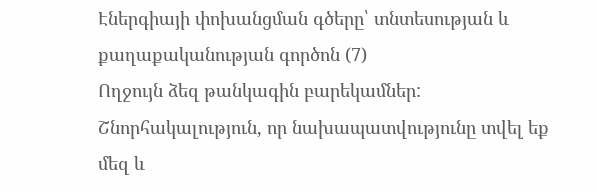Էներգիայի փոխանցման գծերը՝ տնտեսության և քաղաքականության գործոն (7)
Ողջույն ձեզ թանկագին բարեկամներ: Շնորհակալություն, որ նախապատվությունը տվել եք մեզ և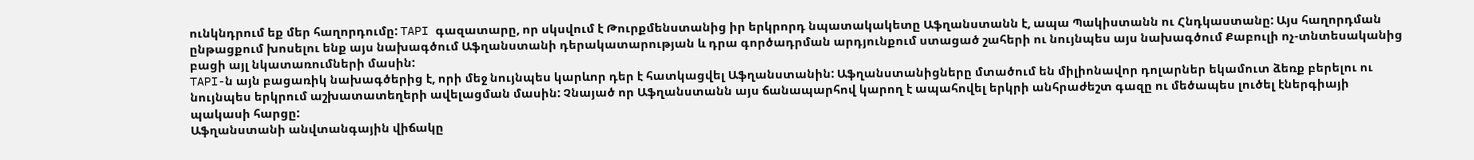ունկնդրում եք մեր հաղորդումը: TAPI գազատարը, որ սկսվում է Թուրքմենստանից իր երկրորդ նպատակակետը Աֆղանստանն է, ապա Պակիստանն ու Հնդկաստանը: Այս հաղորդման ընթացքում խոսելու ենք այս նախագծում Աֆղանստանի դերակատարության և դրա գործադրման արդյունքում ստացած շահերի ու նույնպես այս նախագծում Քաբուլի ոչ-տնտեսականից բացի այլ նկատառումների մասին:
TAPI-ն այն բացառիկ նախագծերից է, որի մեջ նույնպես կարևոր դեր է հատկացվել Աֆղանստանին: Աֆղանստանիցները մտածում են միլիոնավոր դոլարներ եկամուտ ձեռք բերելու ու նույնպես երկրում աշխատատեղերի ավելացման մասին: Չնայած որ Աֆղանստանն այս ճանապարհով կարող է ապահովել երկրի անհրաժեշտ գազը ու մեծապես լուծել էներգիայի պակասի հարցը:
Աֆղանստանի անվտանգային վիճակը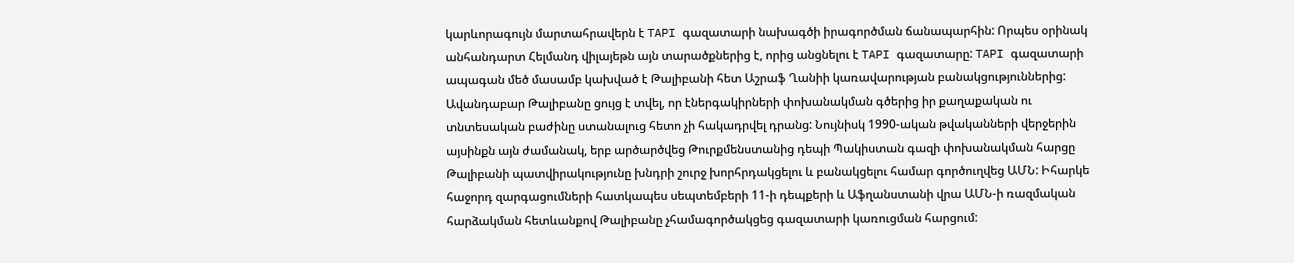կարևորագույն մարտահրավերն է TAPI գազատարի նախագծի իրագործման ճանապարհին: Որպես օրինակ անհանդարտ Հելմանդ վիլայեթն այն տարածքներից է, որից անցնելու է TAPI գազատարը: TAPI գազատարի ապագան մեծ մասամբ կախված է Թալիբանի հետ Աշրաֆ Ղանիի կառավարության բանակցություններից: Ավանդաբար Թալիբանը ցույց է տվել, որ էներգակիրների փոխանակման գծերից իր քաղաքական ու տնտեսական բաժինը ստանալուց հետո չի հակադրվել դրանց: Նույնիսկ 1990-ական թվականների վերջերին այսինքն այն ժամանակ, երբ արծարծվեց Թուրքմենստանից դեպի Պակիստան գազի փոխանակման հարցը Թալիբանի պատվիրակությունը խնդրի շուրջ խորհրդակցելու և բանակցելու համար գործուղվեց ԱՄՆ: Իհարկե հաջորդ զարգացումների հատկապես սեպտեմբերի 11-ի դեպքերի և Աֆղանստանի վրա ԱՄՆ-ի ռազմական հարձակման հետևանքով Թալիբանը չհամագործակցեց գազատարի կառուցման հարցում: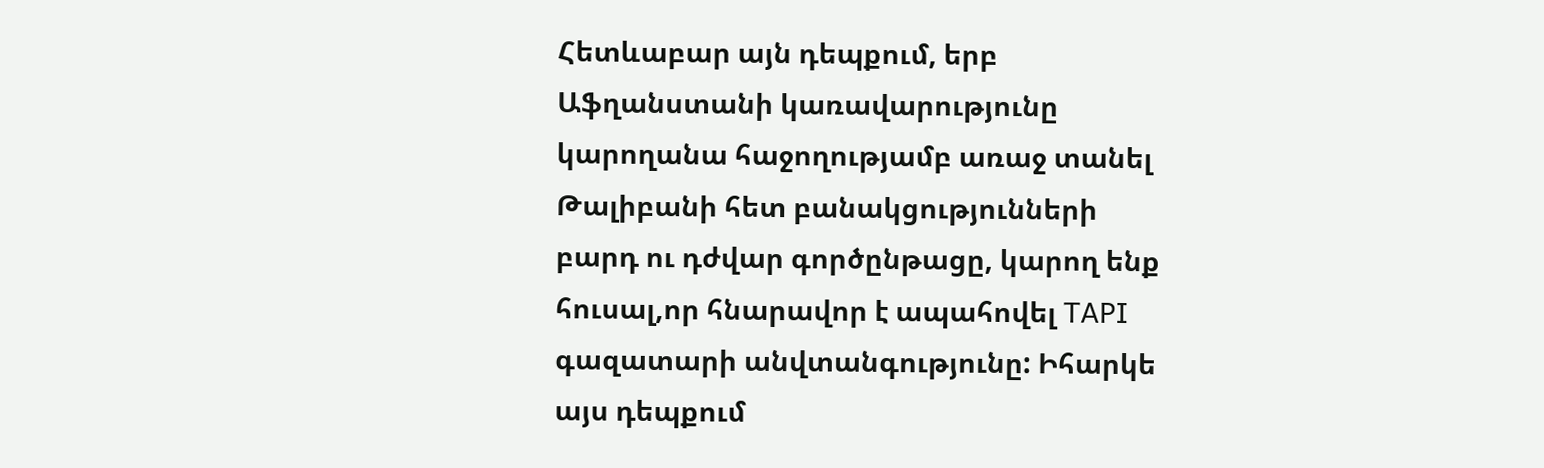Հետևաբար այն դեպքում, երբ Աֆղանստանի կառավարությունը կարողանա հաջողությամբ առաջ տանել Թալիբանի հետ բանակցությունների բարդ ու դժվար գործընթացը, կարող ենք հուսալ,որ հնարավոր է ապահովել TAPI գազատարի անվտանգությունը: Իհարկե այս դեպքում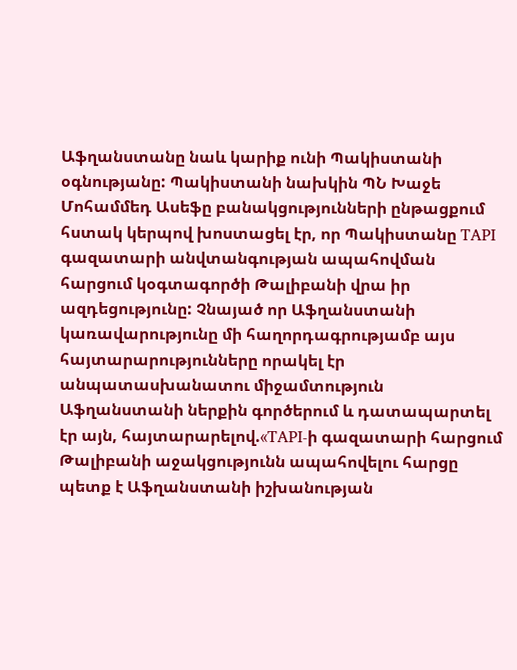Աֆղանստանը նաև կարիք ունի Պակիստանի օգնությանը: Պակիստանի նախկին ՊՆ Խաջե Մոհամմեդ Ասեֆը բանակցությունների ընթացքում հստակ կերպով խոստացել էր, որ Պակիստանը TAPI գազատարի անվտանգության ապահովման հարցում կօգտագործի Թալիբանի վրա իր ազդեցությունը: Չնայած որ Աֆղանստանի կառավարությունը մի հաղորդագրությամբ այս հայտարարությունները որակել էր անպատասխանատու միջամտություն Աֆղանստանի ներքին գործերում և դատապարտել էր այն, հայտարարելով.«TAPI-ի գազատարի հարցում Թալիբանի աջակցությունն ապահովելու հարցը պետք է Աֆղանստանի իշխանության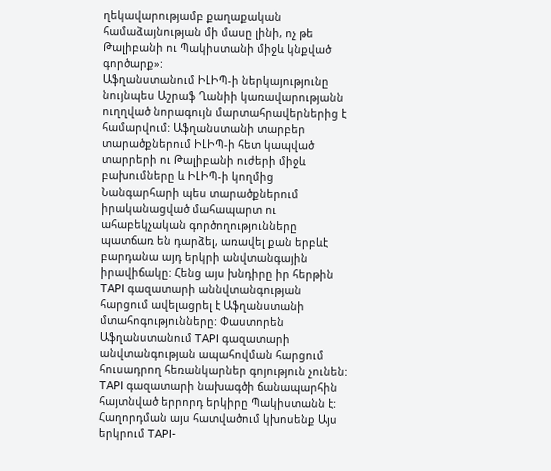ղեկավարությամբ քաղաքական համաձայնության մի մասը լինի, ոչ թե Թալիբանի ու Պակիստանի միջև կնքված գործարք»:
Աֆղանստանում ԻԼԻՊ-ի ներկայությունը նույնպես Աշրաֆ Ղանիի կառավարությանն ուղղված նորագույն մարտահրավերներից է համարվում: Աֆղանստանի տարբեր տարածքներում ԻԼԻՊ-ի հետ կապված տարրերի ու Թալիբանի ուժերի միջև բախումները և ԻԼԻՊ-ի կողմից Նանգարհարի պես տարածքներում իրականացված մահապարտ ու ահաբեկչական գործողությունները պատճառ են դարձել, առավել քան երբևէ բարդանա այդ երկրի անվտանգային իրավիճակը: Հենց այս խնդիրը իր հերթին TAPI գազատարի աննվտանգության հարցում ավելացրել է Աֆղանստանի մտահոգությունները: Փաստորեն Աֆղանստանում TAPI գազատարի անվտանգության ապահովման հարցում հուսադրող հեռանկարներ գոյություն չունեն:
TAPI գազատարի նախագծի ճանապարհին հայտնված երրորդ երկիրը Պակիստանն է: Հաղորդման այս հատվածում կխոսենք Այս երկրում TAPI-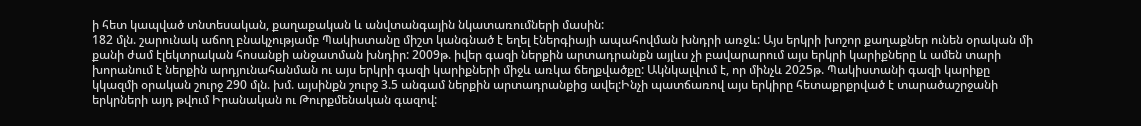ի հետ կապված տնտեսական, քաղաքական և անվտանգային նկատառումների մասին:
182 մլն. շարունակ աճող բնակչությամբ Պակիստանը միշտ կանգնած է եղել էներգիայի ապահովման խնդրի առջև: Այս երկրի խոշոր քաղաքներ ունեն օրական մի քանի ժամ էլեկտրական հոսանքի անջատման խնդիր: 2009թ. իվեր գազի ներքին արտադրանքն այլևս չի բավարարում այս երկրի կարիքները և ամեն տարի խորանում է ներքին արդյունահանման ու այս երկրի գազի կարիքների միջև առկա ճեղքվածքը: Ակնկալվում է, որ մինչև 2025թ. Պակիստանի գազի կարիքը կկազմի օրական շուրջ 290 մլն. խմ. այսինքն շուրջ 3.5 անգամ ներքին արտադրանքից ավել:Ինչի պատճառով այս երկիրը հետաքրքրված է տարածաշրջանի երկրների այդ թվում Իրանական ու Թուրքմենական գազով: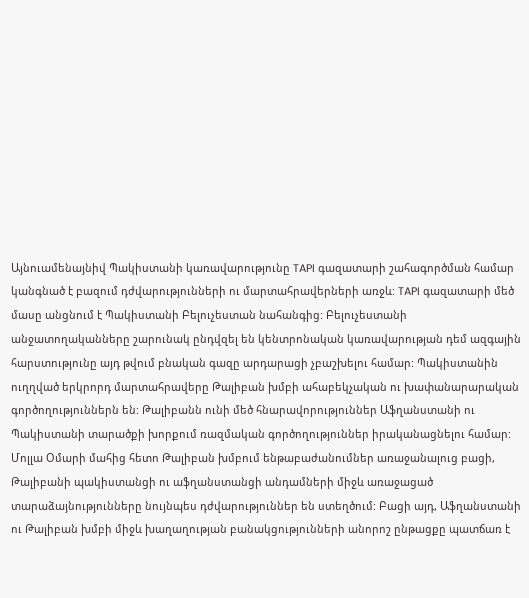Այնուամենայնիվ Պակիստանի կառավարությունը TAPI գազատարի շահագործման համար կանգնած է բազում դժվարությունների ու մարտահրավերների առջև: TAPI գազատարի մեծ մասը անցնում է Պակիստանի Բելուչեստան նահանգից: Բելուչեստանի անջատողականները շարունակ ընդվզել են կենտրոնական կառավարության դեմ ազգային հարստությունը այդ թվում բնական գազը արդարացի չբաշխելու համար: Պակիստանին ուղղված երկրորդ մարտահրավերը Թալիբան խմբի ահաբեկչական ու խափանարարական գործողություններն են: Թալիբանն ունի մեծ հնարավորություններ Աֆղանստանի ու Պակիստանի տարածքի խորքում ռազմական գործողություններ իրականացնելու համար: Մոլլա Օմարի մահից հետո Թալիբան խմբում ենթաբաժանումներ առաջանալուց բացի, Թալիբանի պակիստանցի ու աֆղանստանցի անդամների միջև առաջացած տարաձայնությունները նույնպես դժվարություններ են ստեղծում: Բացի այդ, Աֆղանստանի ու Թալիբան խմբի միջև խաղաղության բանակցությունների անորոշ ընթացքը պատճառ է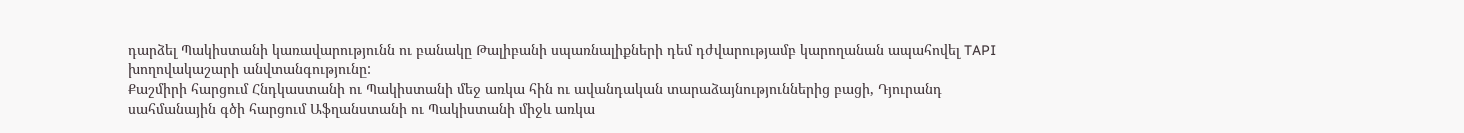դարձել Պակիստանի կառավարությունն ու բանակը Թալիբանի սպառնալիքների դեմ դժվարությամբ կարողանան ապահովել TAPI խողովակաշարի անվտանգությունը:
Քաշմիրի հարցում Հնդկաստանի ու Պակիստանի մեջ առկա հին ու ավանդական տարաձայնություններից բացի, Դյուրանդ սահմանային գծի հարցում Աֆղանստանի ու Պակիստանի միջև առկա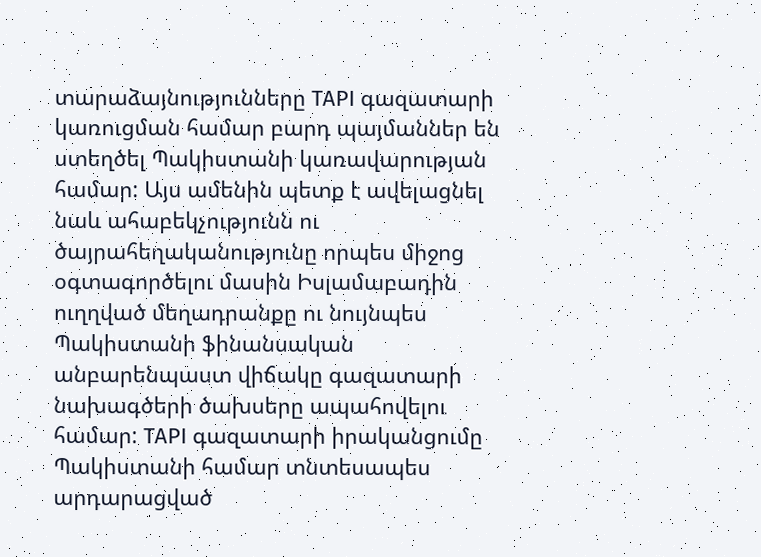տարաձայնությունները TAPI գազատարի կառուցման համար բարդ պայմաններ են ստեղծել Պակիստանի կառավարության համար: Այս ամենին պետք է ավելացնել նաև ահաբեկչությունն ու ծայրահեղականությունը որպես միջոց օգտագործելու մասին Իսլամաբադին ուղղված մեղադրանքը ու նույնպես Պակիստանի ֆինանսական անբարենպաստ վիճակը գազատարի նախագծերի ծախսերը ապահովելու համար: TAPI գազատարի իրականցումը Պակիստանի համար տնտեսապես արդարացված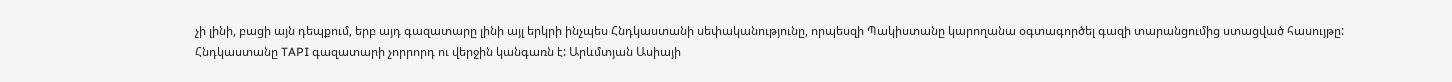չի լինի, բացի այն դեպքում, երբ այդ գազատարը լինի այլ երկրի ինչպես Հնդկաստանի սեփականությունը, որպեսզի Պակիստանը կարողանա օգտագործել գազի տարանցումից ստացված հասույթը:
Հնդկաստանը TAPI գազատարի չորրորդ ու վերջին կանգառն է: Արևմտյան Ասիայի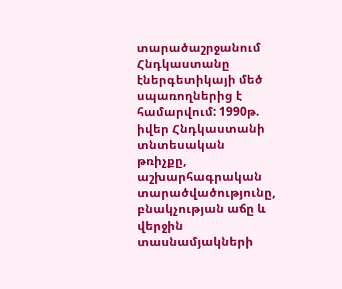տարածաշրջանում Հնդկաստանը էներգետիկայի մեծ սպառողներից է համարվում: 1990թ. իվեր Հնդկաստանի տնտեսական թռիչքը, աշխարհագրական տարածվածությունը, բնակչության աճը և վերջին տասնամյակների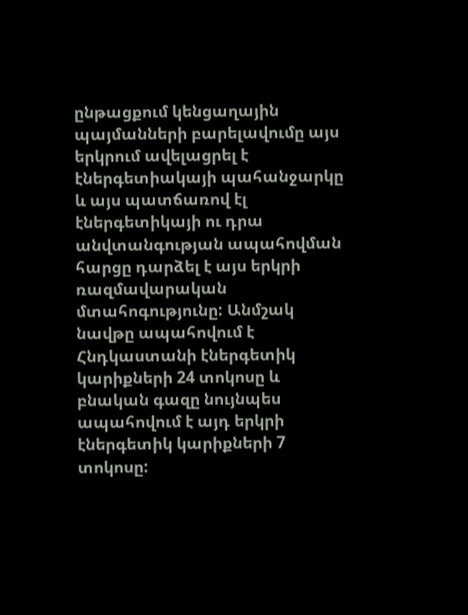ընթացքում կենցաղային պայմանների բարելավումը այս երկրում ավելացրել է էներգետիակայի պահանջարկը և այս պատճառով էլ էներգետիկայի ու դրա անվտանգության ապահովման հարցը դարձել է այս երկրի ռազմավարական մտահոգությունը: Անմշակ նավթը ապահովում է Հնդկաստանի էներգետիկ կարիքների 24 տոկոսը և բնական գազը նույնպես ապահովում է այդ երկրի էներգետիկ կարիքների 7 տոկոսը: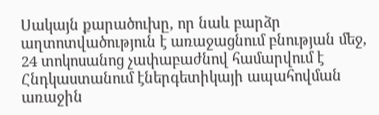Սակայն քարածուխը, որ նաև բարձր աղտոտվածություն է առաջացնում բնության մեջ, 24 տոկոսանոց չափաբաժնով համարվում է Հնդկաստանում էներգետիկայի ապահովման առաջին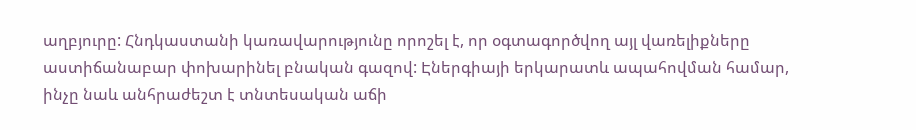աղբյուրը: Հնդկաստանի կառավարությունը որոշել է, որ օգտագործվող այլ վառելիքները աստիճանաբար փոխարինել բնական գազով: Էներգիայի երկարատև ապահովման համար, ինչը նաև անհրաժեշտ է տնտեսական աճի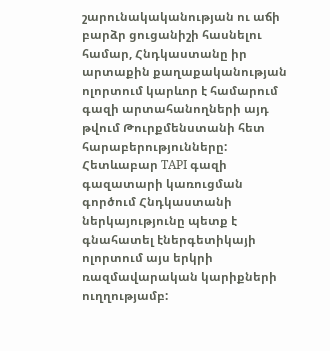շարունակականության ու աճի բարձր ցուցանիշի հասնելու համար, Հնդկաստանը իր արտաքին քաղաքականության ոլորտում կարևոր է համարում գազի արտահանողների այդ թվում Թուրքմենստանի հետ հարաբերությունները: Հետևաբար TAPI գազի գազատարի կառուցման գործում Հնդկաստանի ներկայությունը պետք է գնահատել էներգետիկայի ոլորտում այս երկրի ռազմավարական կարիքների ուղղությամբ: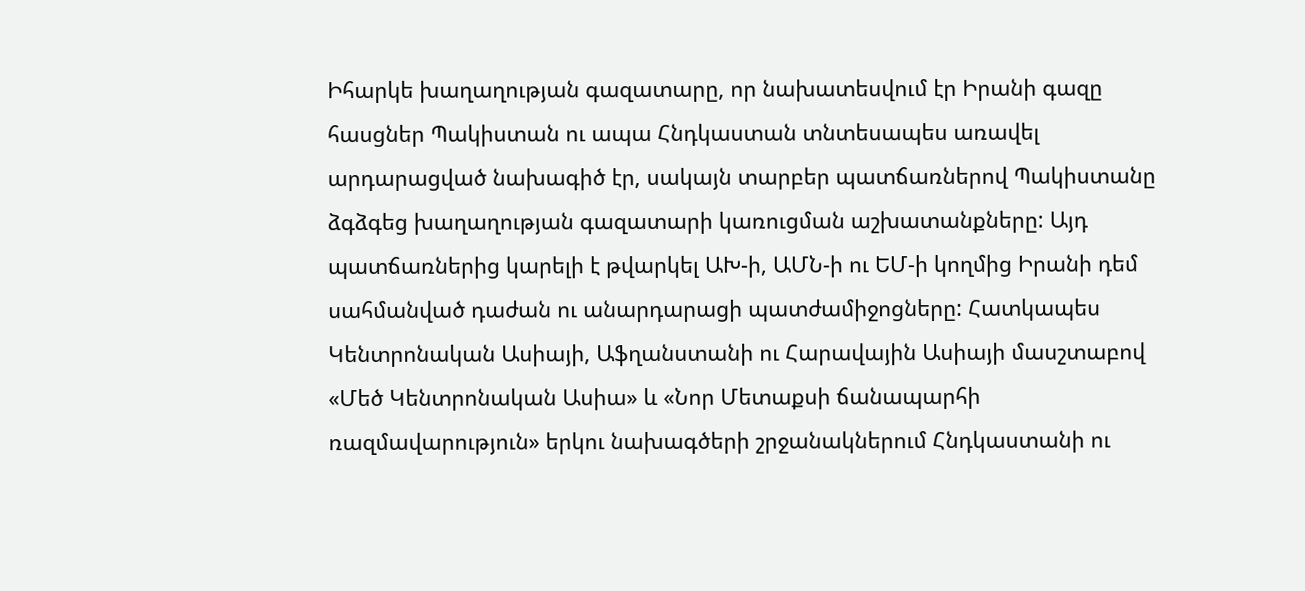Իհարկե խաղաղության գազատարը, որ նախատեսվում էր Իրանի գազը հասցներ Պակիստան ու ապա Հնդկաստան տնտեսապես առավել արդարացված նախագիծ էր, սակայն տարբեր պատճառներով Պակիստանը ձգձգեց խաղաղության գազատարի կառուցման աշխատանքները: Այդ պատճառներից կարելի է թվարկել ԱԽ-ի, ԱՄՆ-ի ու ԵՄ-ի կողմից Իրանի դեմ սահմանված դաժան ու անարդարացի պատժամիջոցները: Հատկապես Կենտրոնական Ասիայի, Աֆղանստանի ու Հարավային Ասիայի մասշտաբով «Մեծ Կենտրոնական Ասիա» և «Նոր Մետաքսի ճանապարհի ռազմավարություն» երկու նախագծերի շրջանակներում Հնդկաստանի ու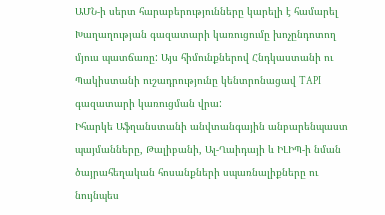ԱՄՆ-ի սերտ հարաբերությունները կարելի է համարել Խաղաղության գազատարի կառուցումը խոչընդոտող մյուս պատճառը: Այս հիմունքներով Հնդկաստանի ու Պակիստանի ուշադրությունը կենտրոնացավ TAPI գազատարի կառուցման վրա:
Իհարկե Աֆղանստանի անվտանգային անբարենպաստ պայմանները, Թալիբանի, Ալ-Ղաիդայի և ԻԼԻՊ-ի նման ծայրահեղական հոսանքների սպառնալիքները ու նույնպես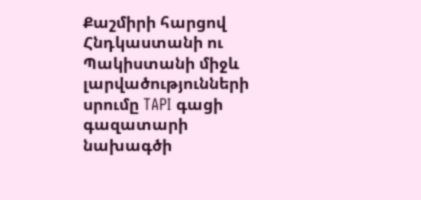Քաշմիրի հարցով Հնդկաստանի ու Պակիստանի միջև լարվածությունների սրումը TAPI գացի գազատարի նախագծի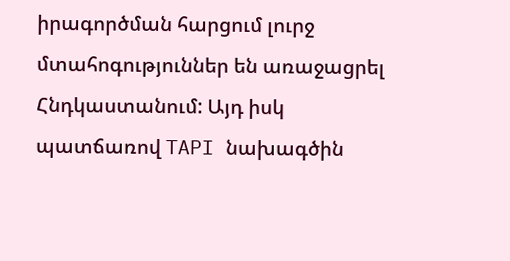իրագործման հարցում լուրջ մտահոգություններ են առաջացրել Հնդկաստանում: Այդ իսկ պատճառով TAPI նախագծին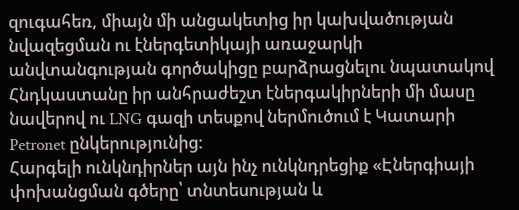զուգահեռ, միայն մի անցակետից իր կախվածության նվազեցման ու էներգետիկայի առաջարկի անվտանգության գործակիցը բարձրացնելու նպատակով Հնդկաստանը իր անհրաժեշտ էներգակիրների մի մասը նավերով ու LNG գազի տեսքով ներմուծում է Կատարի Petronet ընկերությունից:
Հարգելի ունկնդիրներ այն ինչ ունկնդրեցիք «Էներգիայի փոխանցման գծերը՝ տնտեսության և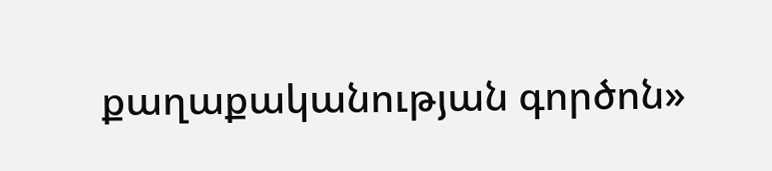քաղաքականության գործոն»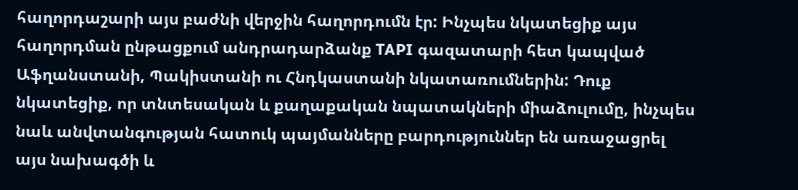հաղորդաշարի այս բաժնի վերջին հաղորդումն էր: Ինչպես նկատեցիք այս հաղորդման ընթացքում անդրադարձանք TAPI գազատարի հետ կապված Աֆղանստանի, Պակիստանի ու Հնդկաստանի նկատառումներին: Դուք նկատեցիք, որ տնտեսական և քաղաքական նպատակների միաձուլումը, ինչպես նաև անվտանգության հատուկ պայմանները բարդություններ են առաջացրել այս նախագծի և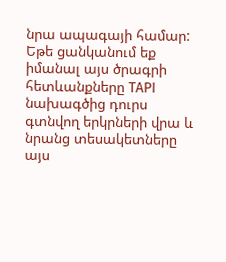նրա ապագայի համար: Եթե ցանկանում եք իմանալ այս ծրագրի հետևանքները TAPI նախագծից դուրս գտնվող երկրների վրա և նրանց տեսակետները այս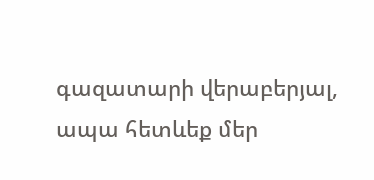գազատարի վերաբերյալ, ապա հետևեք մեր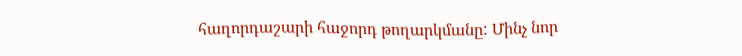հաղորդաշարի հաջորդ թողարկմանը: Մինչ նոր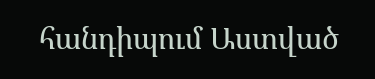հանդիպում Աստված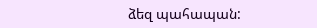ձեզ պահապան: